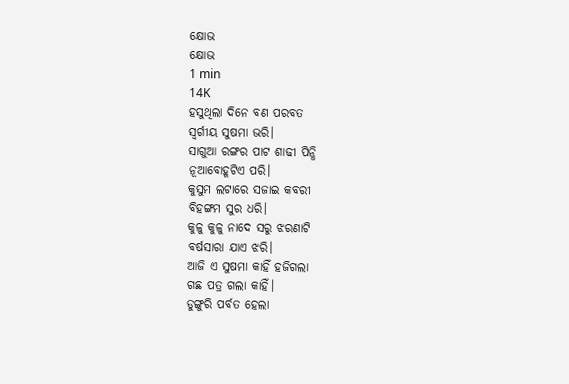କ୍ଷୋଭ
କ୍ଷୋଭ
1 min
14K
ହସୁଥିଲା ଦିନେ ବଣ ପରବତ
ସ୍ଵର୍ଗୀୟ ସୁଷମା ଭରି।
ସାଗୁଆ ରଙ୍ଗର ପାଟ ଶାଢୀ ପିନ୍ଧି
ନୂଆବୋହୂଟିଏ ପରି।
କୁସୁମ ଲଟାରେ ସଜାଇ କବରୀ
ବିହଙ୍ଗମ ସୁର ଧରି।
କୁଳୁ କୁଳୁ ନାଦେ ସରୁ ଝରଣାଟି
ବର୍ଷସାରା ଯାଏ ଝରି।
ଆଜି ଏ ସୁଷମା କାହିଁ ହଜିଗଲା
ଗଛ ପତ୍ର ଗଲା କାହିଁ।
ଡୁଙ୍ଗୁରି ପର୍ବତ ହେଲା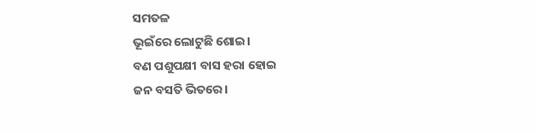ସମତଳ
ଭୂଇଁରେ ଲୋଟୁଛି ଶୋଇ।
ବଣ ପଶୁପକ୍ଷୀ ବାସ ହରା ହୋଇ
ଜନ ବସତି ଭିତରେ।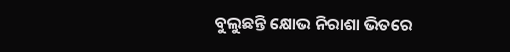ବୁଲୁଛନ୍ତି କ୍ଷୋଭ ନିରାଶା ଭିତରେ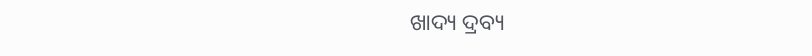ଖାଦ୍ୟ ଦ୍ରବ୍ୟ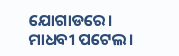ଯୋଗାଡରେ।
ମାଧବୀ ପଟେଲ।